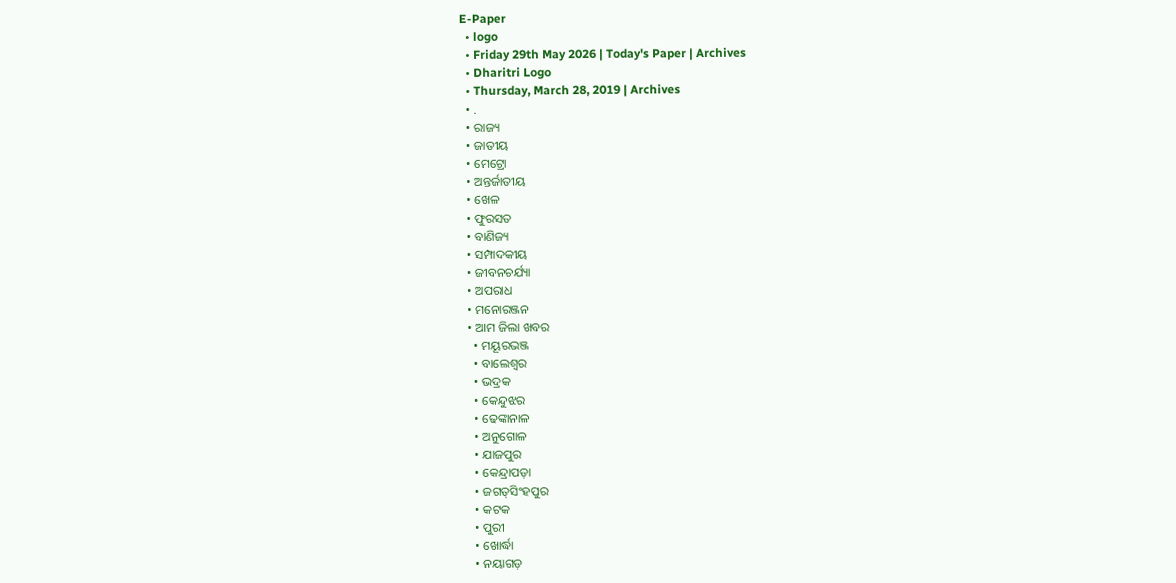E-Paper
  • logo
  • Friday 29th May 2026 | Today's Paper | Archives
  • Dharitri Logo
  • Thursday, March 28, 2019 | Archives
  • .
  • ରାଜ୍ୟ
  • ଜାତୀୟ
  • ମେଟ୍ରୋ
  • ଅନ୍ତର୍ଜାତୀୟ
  • ଖେଳ
  • ଫୁରସତ
  • ବାଣିଜ୍ୟ
  • ସମ୍ପାଦକୀୟ
  • ଜୀବନଚର୍ଯ୍ୟା
  • ଅପରାଧ
  • ମନୋରଞ୍ଜନ
  • ଆମ ଜିଲା ଖବର
    • ମୟୂରଭଞ୍ଜ
    • ବାଲେଶ୍ୱର
    • ଭଦ୍ରକ
    • କେନ୍ଦୁଝର
    • ଢେଙ୍କାନାଳ
    • ଅନୁଗୋଳ
    • ଯାଜପୁର
    • କେନ୍ଦ୍ରାପଡ଼ା
    • ଜଗତ୍‌ସିଂହପୁର
    • କଟକ
    • ପୁରୀ
    • ଖୋର୍ଦ୍ଧା
    • ନୟାଗଡ଼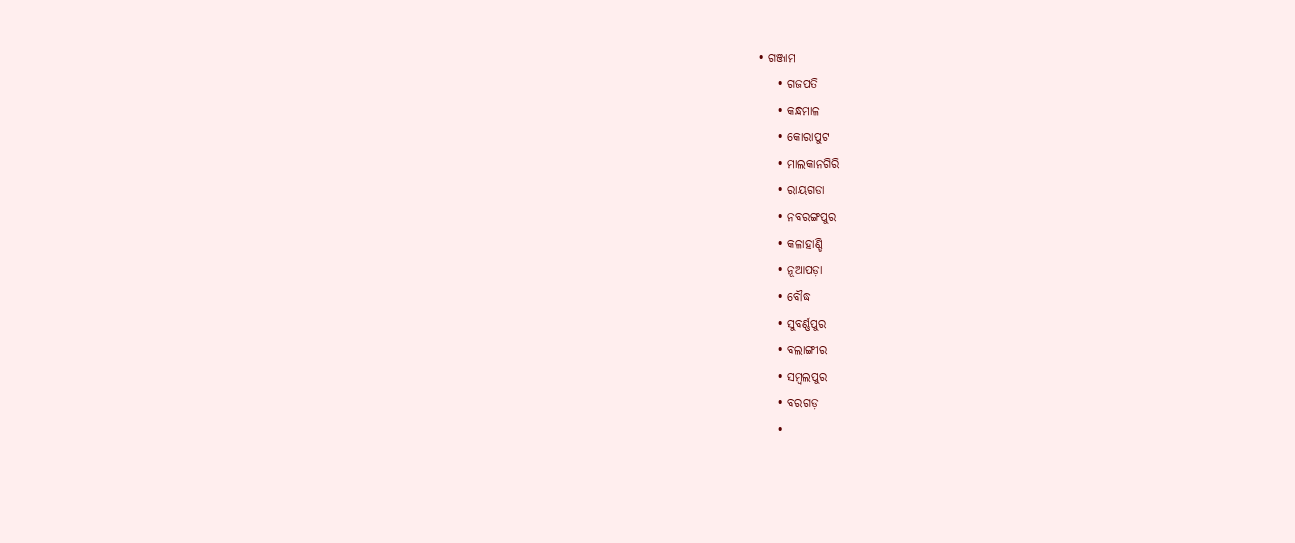• ଗଞ୍ଜାମ
    • ଗଜପତି
    • କନ୍ଧମାଳ
    • କୋରାପୁଟ
    • ମାଲକାନଗିରି
    • ରାୟଗଡା
    • ନବରଙ୍ଗପୁର
    • କଳାହାଣ୍ଡି
    • ନୂଆପଡ଼ା
    • ବୌଦ୍ଧ
    • ସୁବର୍ଣ୍ଣପୁର
    • ବଲାଙ୍ଗୀର
    • ସମ୍ବଲପୁର
    • ବରଗଡ଼
    •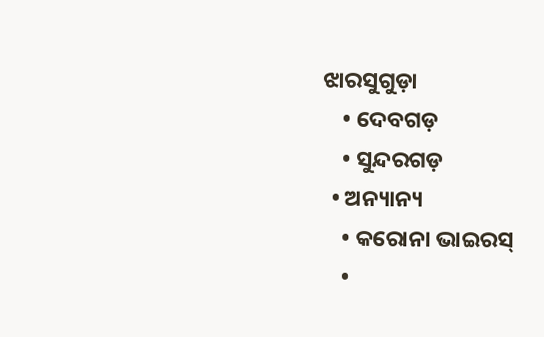ଝାରସୁଗୁଡ଼ା
    • ଦେବଗଡ଼
    • ସୁନ୍ଦରଗଡ଼
  • ଅନ୍ୟାନ୍ୟ
    • କରୋନା ଭାଇରସ୍‌
    •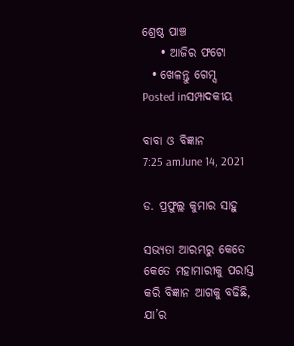ଶ୍ରେଷ୍ଠ ପାଞ୍ଚ
    • ଆଜିର ଫଟୋ
  • ଖେଳନ୍ତୁ ଗେମ୍ସ
Posted inସମ୍ପାଦକୀୟ

ବାବା ଓ ବିଜ୍ଞାନ
7:25 amJune 14, 2021

ଡ. ପ୍ରଫୁଲ୍ଲ କୁମାର ସାହୁ

ସଭ୍ୟତା ଆରମ୍ଭରୁ କେତେ କେତେ ମହାମାରୀକୁ ପରାସ୍ତ କରି ବିଜ୍ଞାନ ଆଗକୁ ବଢିଛି, ଯା’ର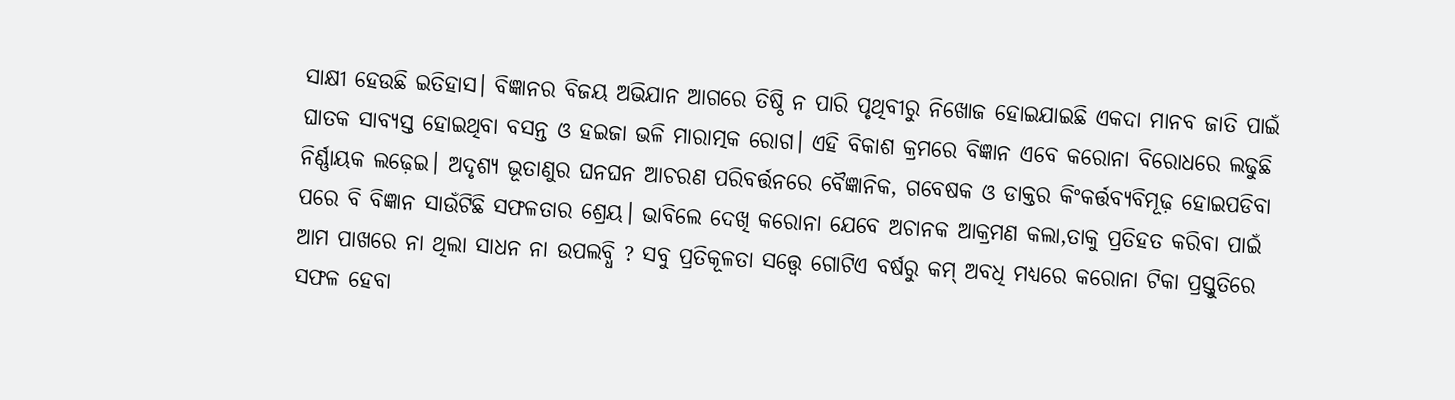ସାକ୍ଷୀ ହେଉଛି ଇତିହାସ। ବିଜ୍ଞାନର ବିଜୟ ଅଭିଯାନ ଆଗରେ ତିଷ୍ଠି ନ ପାରି ପୃଥିବୀରୁ ନିଖୋଜ ହୋଇଯାଇଛି ଏକଦା ମାନବ ଜାତି ପାଇଁ ଘାତକ ସାବ୍ୟସ୍ତ ହୋଇଥିବା ବସନ୍ତ ଓ ହଇଜା ଭଳି ମାରାତ୍ମକ ରୋଗ। ଏହି ବିକାଶ କ୍ରମରେ ବିଜ୍ଞାନ ଏବେ କରୋନା ବିରୋଧରେ ଲଢୁଛି ନିର୍ଣ୍ଣାୟକ ଲଢ଼େଇ। ଅଦୃଶ୍ୟ ଭୂତାଣୁର ଘନଘନ ଆଚରଣ ପରିବର୍ତ୍ତନରେ ବୈଜ୍ଞାନିକ, ଗବେଷକ ଓ ଡାକ୍ତର କିଂକର୍ତ୍ତବ୍ୟବିମୂଢ଼ ହୋଇପଡିବା ପରେ ବି ବିଜ୍ଞାନ ସାଉଁଟିଛି ସଫଳତାର ଶ୍ରେୟ। ଭାବିଲେ ଦେଖି କରୋନା ଯେବେ ଅଚାନକ ଆକ୍ରମଣ କଲା,ତାକୁ ପ୍ରତିହତ କରିବା ପାଇଁ ଆମ ପାଖରେ ନା ଥିଲା ସାଧନ ନା ଉପଲବ୍ଧି ? ସବୁ ପ୍ରତିକୂଳତା ସତ୍ତ୍ବେ ଗୋଟିଏ ବର୍ଷରୁ କମ୍‌ ଅବଧି ମଧ୍ୟରେ କରୋନା ଟିକା ପ୍ରସ୍ତୁତିରେ ସଫଳ ହେବା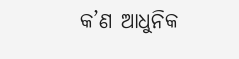କ’ଣ ଆଧୁନିକ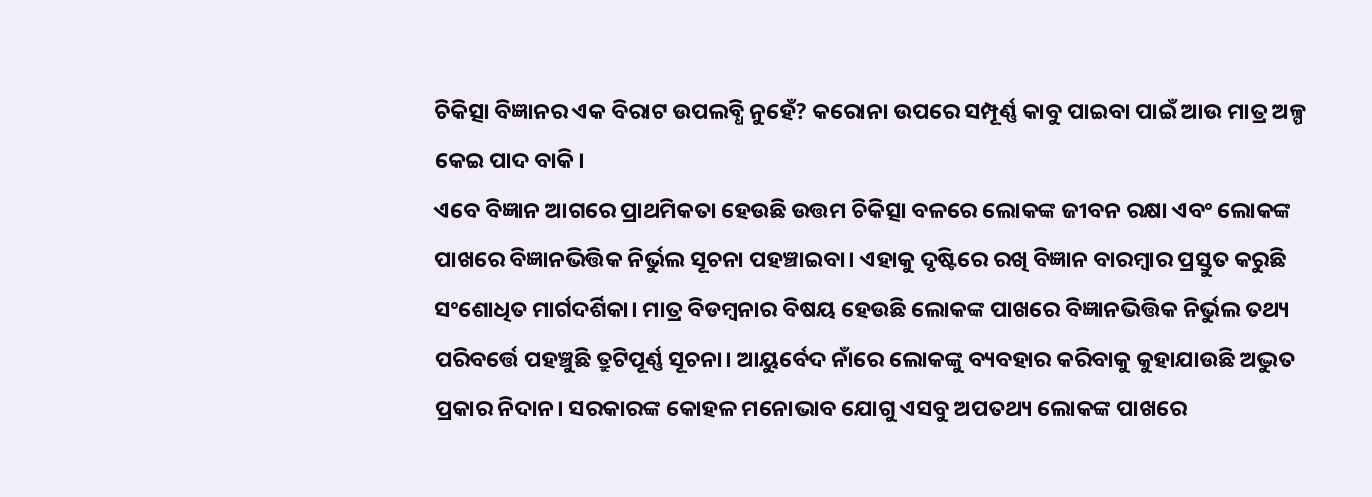ଚିକିତ୍ସା ବିଜ୍ଞାନର ଏକ ବିରାଟ ଉପଲବ୍ଧି ନୁହେଁ? କରୋନା ଉପରେ ସମ୍ପୂର୍ଣ୍ଣ କାବୁ ପାଇବା ପାଇଁ ଆଉ ମାତ୍ର ଅଳ୍ପ କେଇ ପାଦ ବାକି।
ଏବେ ବିଜ୍ଞାନ ଆଗରେ ପ୍ରାଥମିକତା ହେଉଛି ଉତ୍ତମ ଚିକିତ୍ସା ବଳରେ ଲୋକଙ୍କ ଜୀବନ ରକ୍ଷା ଏବଂ ଲୋକଙ୍କ ପାଖରେ ବିଜ୍ଞାନଭିତ୍ତିକ ନିର୍ଭୁଲ ସୂଚନା ପହଞ୍ଚାଇବା। ଏହାକୁ ଦୃଷ୍ଟିରେ ରଖି ବିଜ୍ଞାନ ବାରମ୍ବାର ପ୍ରସ୍ତୁତ କରୁଛି ସଂଶୋଧିତ ମାର୍ଗଦର୍ଶିକା। ମାତ୍ର ବିଡମ୍ବନାର ବିଷୟ ହେଉଛି ଲୋକଙ୍କ ପାଖରେ ବିଜ୍ଞାନଭିତ୍ତିକ ନିର୍ଭୁଲ ତଥ୍ୟ ପରିବର୍ତ୍ତେ ପହଞ୍ଚୁଛି ତ୍ରୁଟିପୂର୍ଣ୍ଣ ସୂଚନା। ଆୟୁର୍ବେଦ ନାଁରେ ଲୋକଙ୍କୁ ବ୍ୟବହାର କରିବାକୁ କୁହାଯାଉଛି ଅଦ୍ଭୁତ ପ୍ରକାର ନିଦାନ। ସରକାରଙ୍କ କୋହଳ ମନୋଭାବ ଯୋଗୁ ଏସବୁ ଅପତଥ୍ୟ ଲୋକଙ୍କ ପାଖରେ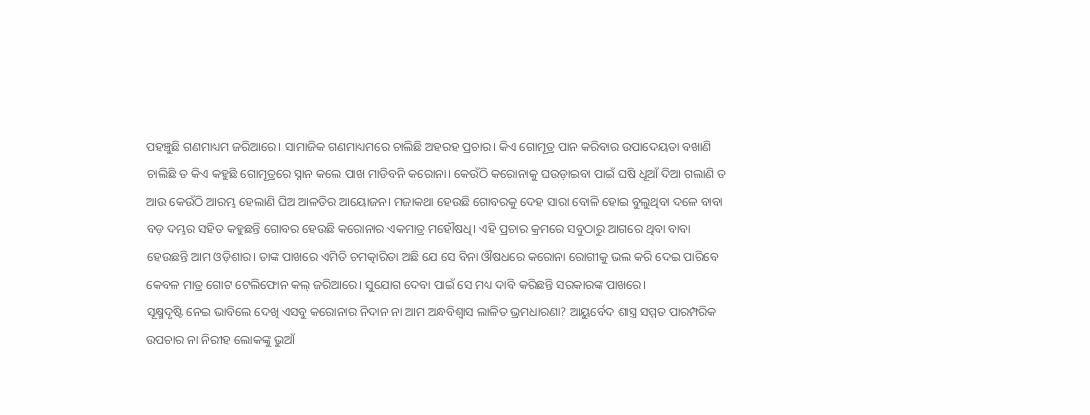ପହଞ୍ଚୁଛି ଗଣମାଧ୍ୟମ ଜରିଆରେ। ସାମାଜିକ ଗଣମାଧ୍ୟମରେ ଚାଲିଛି ଅହରହ ପ୍ରଚାର। କିଏ ଗୋମୂତ୍ର ପାନ କରିବାର ଉପାଦେୟତା ବଖାଣି ଚାଲିଛି ତ କିଏ କହୁଛି ଗୋମୂତ୍ରରେ ସ୍ନାନ କଲେ ପାଖ ମାଡିବନି କରୋନା। କେଉଁଠି କରୋନାକୁ ଘଉଡ଼ାଇବା ପାଇଁ ଘଷି ଧୂଆଁ ଦିଆ ଗଲାଣି ତ ଆଉ କେଉଁଠି ଆରମ୍ଭ ହେଲାଣି ଘିଅ ଆଳତିର ଆୟୋଜନ। ମଜାକଥା ହେଉଛି ଗୋବରକୁ ଦେହ ସାରା ବୋଳି ହୋଇ ବୁଲୁଥିବା ଦଳେ ବାବା ବଡ଼ ଦମ୍ଭର ସହିତ କହୁଛନ୍ତି ଗୋବର ହେଉଛି କରୋନାର ଏକମାତ୍ର ମହୌଷଧି। ଏହି ପ୍ରଚାର କ୍ରମରେ ସବୁଠାରୁ ଆଗରେ ଥିବା ବାବା ହେଉଛନ୍ତି ଆମ ଓଡ଼ିଶାର। ତାଙ୍କ ପାଖରେ ଏମିତି ଚମତ୍କାରିତା ଅଛି ଯେ ସେ ବିନା ଔଷଧରେ କରୋନା ରୋଗୀକୁ ଭଲ କରି ଦେଇ ପାରିବେ କେବଳ ମାତ୍ର ଗୋଟ ଟେଲିଫୋନ କଲ୍‌ ଜରିଆରେ। ସୁଯୋଗ ଦେବା ପାଇଁ ସେ ମଧ୍ୟ ଦାବି କରିଛନ୍ତି ସରକାରଙ୍କ ପାଖରେ।
ସୂକ୍ଷ୍ମଦୃଷ୍ଟି ନେଇ ଭାବିଲେ ଦେଖି ଏସବୁ କରୋନାର ନିଦାନ ନା ଆମ ଅନ୍ଧବିଶ୍ୱାସ ଲାଳିତ ଭ୍ରମଧାରଣା? ଆୟୁର୍ବେଦ ଶାସ୍ତ୍ର ସମ୍ମତ ପାରମ୍ପରିକ ଉପଚାର ନା ନିରୀହ ଲୋକଙ୍କୁ ଭୁଆଁ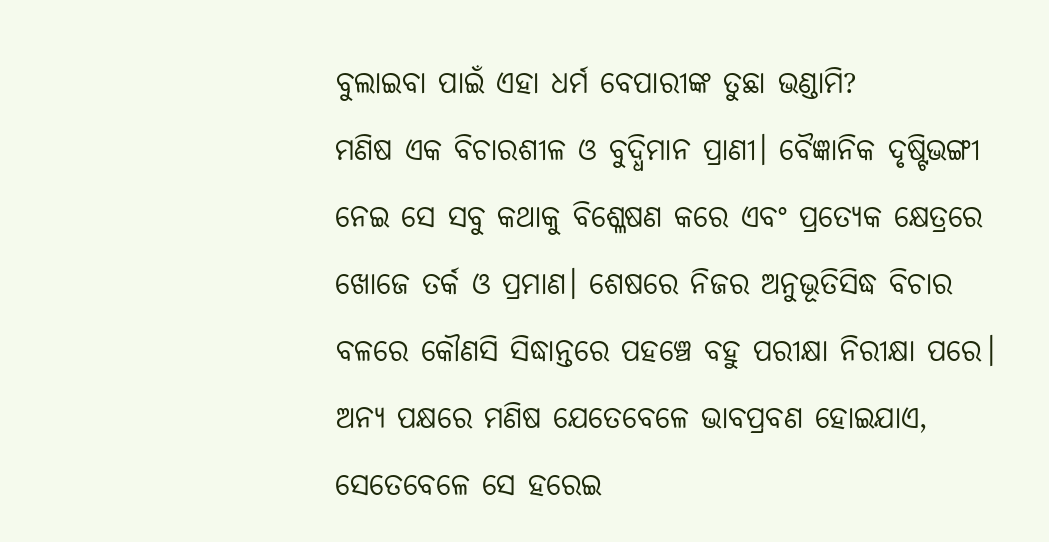ବୁଲାଇବା ପାଇଁ ଏହା ଧର୍ମ ବେପାରୀଙ୍କ ତୁଛା ଭଣ୍ଡାମି?
ମଣିଷ ଏକ ବିଚାରଶୀଳ ଓ ବୁଦ୍ଧିମାନ ପ୍ରାଣୀ। ବୈଜ୍ଞାନିକ ଦୃଷ୍ଟିଭଙ୍ଗୀ ନେଇ ସେ ସବୁ କଥାକୁ ବିଶ୍ଳେଷଣ କରେ ଏବଂ ପ୍ରତ୍ୟେକ କ୍ଷେତ୍ରରେ ଖୋଜେ ତର୍କ ଓ ପ୍ରମାଣ। ଶେଷରେ ନିଜର ଅନୁଭୂତିସିଦ୍ଧ ବିଚାର ବଳରେ କୌଣସି ସିଦ୍ଧାନ୍ତରେ ପହଞ୍ଚେ ବହୁ ପରୀକ୍ଷା ନିରୀକ୍ଷା ପରେ। ଅନ୍ୟ ପକ୍ଷରେ ମଣିଷ ଯେତେବେଳେ ଭାବପ୍ରବଣ ହୋଇଯାଏ, ସେତେବେଳେ ସେ ହରେଇ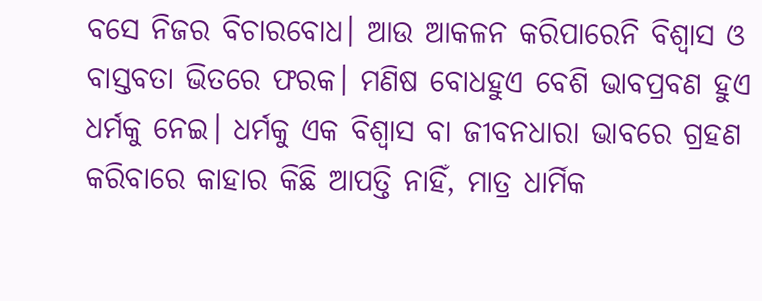ବସେ ନିଜର ବିଚାରବୋଧ। ଆଉ ଆକଳନ କରିପାରେନି ବିଶ୍ବାସ ଓ ବାସ୍ତବତା ଭିତରେ ଫରକ। ମଣିଷ ବୋଧହୁଏ ବେଶି ଭାବପ୍ରବଣ ହୁଏ ଧର୍ମକୁ ନେଇ। ଧର୍ମକୁ ଏକ ବିଶ୍ବାସ ବା ଜୀବନଧାରା ଭାବରେ ଗ୍ରହଣ କରିବାରେ କାହାର କିଛି ଆପତ୍ତି ନାହିଁ, ମାତ୍ର ଧାର୍ମିକ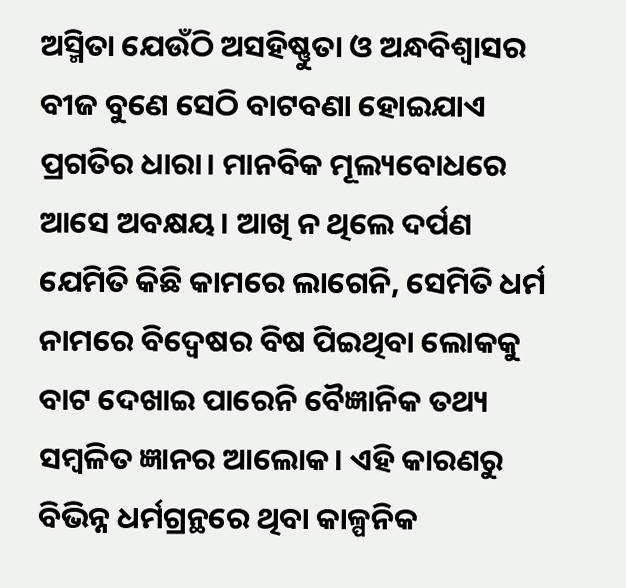ଅସ୍ମିତା ଯେଉଁଠି ଅସହିଷ୍ଣୁତା ଓ ଅନ୍ଧବିଶ୍ୱାସର ବୀଜ ବୁଣେ ସେଠି ବାଟବଣା ହୋଇଯାଏ ପ୍ରଗତିର ଧାରା। ମାନବିକ ମୂଲ୍ୟବୋଧରେ ଆସେ ଅବକ୍ଷୟ। ଆଖି ନ ଥିଲେ ଦର୍ପଣ ଯେମିତି କିଛି କାମରେ ଲାଗେନି, ସେମିତି ଧର୍ମ ନାମରେ ବିଦ୍ବେଷର ବିଷ ପିଇଥିବା ଲୋକକୁ ବାଟ ଦେଖାଇ ପାରେନି ବୈଜ୍ଞାନିକ ତଥ୍ୟ ସମ୍ବଳିତ ଜ୍ଞାନର ଆଲୋକ। ଏହି କାରଣରୁ ବିଭିନ୍ନ ଧର୍ମଗ୍ରନ୍ଥରେ ଥିବା କାଳ୍ପନିକ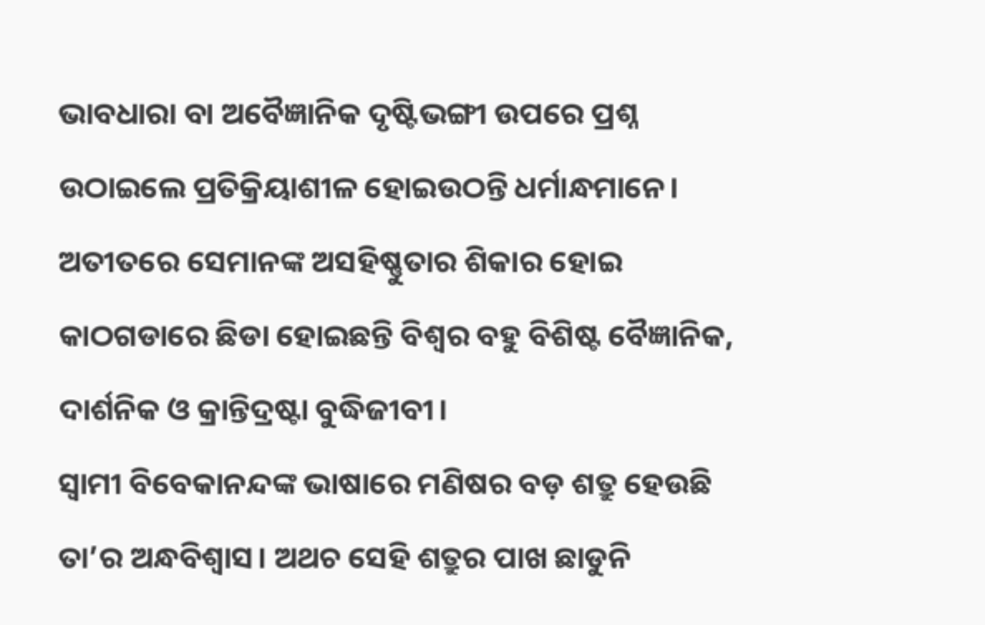ଭାବଧାରା ବା ଅବୈଜ୍ଞାନିକ ଦୃଷ୍ଟିଭଙ୍ଗୀ ଉପରେ ପ୍ରଶ୍ନ ଉଠାଇଲେ ପ୍ରତିକ୍ରିୟାଶୀଳ ହୋଇଉଠନ୍ତି ଧର୍ମାନ୍ଧମାନେ। ଅତୀତରେ ସେମାନଙ୍କ ଅସହିଷ୍ଣୁତାର ଶିକାର ହୋଇ କାଠଗଡାରେ ଛିଡା ହୋଇଛନ୍ତି ବିଶ୍ବର ବହୁ ବିଶିଷ୍ଟ ବୈଜ୍ଞାନିକ, ଦାର୍ଶନିକ ଓ କ୍ରାନ୍ତିଦ୍ରଷ୍ଟା ବୁଦ୍ଧିଜୀବୀ।
ସ୍ବାମୀ ବିବେକାନନ୍ଦଙ୍କ ଭାଷାରେ ମଣିଷର ବଡ଼ ଶତ୍ରୁ ହେଉଛି ତା’ର ଅନ୍ଧବିଶ୍ବାସ। ଅଥଚ ସେହି ଶତ୍ରୁର ପାଖ ଛାଡୁନି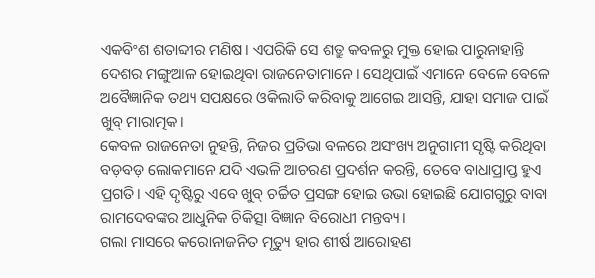ଏକବିଂଶ ଶତାବ୍ଦୀର ମଣିଷ। ଏପରିକି ସେ ଶତ୍ରୁ କବଳରୁ ମୁକ୍ତ ହୋଇ ପାରୁନାହାନ୍ତି ଦେଶର ମଙ୍ଗୁଆଳ ହୋଇଥିବା ରାଜନେତାମାନେ। ସେଥିପାଇଁ ଏମାନେ ବେଳେ ବେଳେ ଅବୈଜ୍ଞାନିକ ତଥ୍ୟ ସପକ୍ଷରେ ଓକିଲାତି କରିବାକୁ ଆଗେଇ ଆସନ୍ତି, ଯାହା ସମାଜ ପାଇଁ ଖୁବ୍‌ ମାରାତ୍ମକ।
କେବଳ ରାଜନେତା ନୁହନ୍ତି, ନିଜର ପ୍ରତିଭା ବଳରେ ଅସଂଖ୍ୟ ଅନୁଗାମୀ ସୃଷ୍ଟି କରିଥିବା ବଡ଼ବଡ଼ ଲୋକମାନେ ଯଦି ଏଭଳି ଆଚରଣ ପ୍ରଦର୍ଶନ କରନ୍ତି, ତେବେ ବାଧାପ୍ରାପ୍ତ ହୁଏ ପ୍ରଗତି। ଏହି ଦୃଷ୍ଟିରୁ ଏବେ ଖୁବ୍‌ ଚର୍ଚ୍ଚିତ ପ୍ରସଙ୍ଗ ହୋଇ ଉଭା ହୋଇଛି ଯୋଗଗୁରୁ ବାବା ରାମଦେବଙ୍କର ଆଧୁନିକ ଚିକିତ୍ସା ବିଜ୍ଞାନ ବିରୋଧୀ ମନ୍ତବ୍ୟ।
ଗଲା ମାସରେ କରୋନାଜନିତ ମୃତ୍ୟୁ ହାର ଶୀର୍ଷ ଆରୋହଣ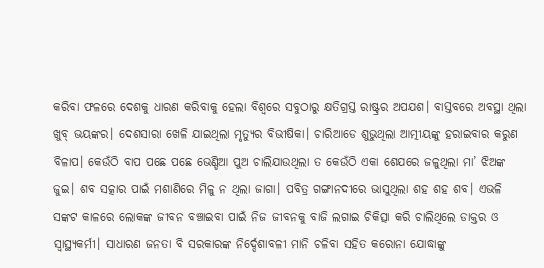କରିବା ଫଳରେ ଦେଶକୁ ଧାରଣ କରିବାକୁ ହେଲା ବିଶ୍ବରେ ସବୁଠାରୁ କ୍ଷତିଗ୍ରସ୍ତ ରାଷ୍ଟ୍ରର ଅପଯଶ। ବାସ୍ତବରେ ଅବସ୍ଥା ଥିଲା ଖୁବ୍‌ ଭୟଙ୍କର। ଦେଶସାରା ଖେଳି ଯାଇଥିଲା ମୃତ୍ୟୁର ବିଭୀଷିକା। ଚାରିଆଡେ ଶୁଭୁଥିଲା ଆତ୍ମୀୟଙ୍କୁ ହରାଇବାର କରୁଣ ବିଳାପ। କେଉଁଠି ବାପ ପଛେ ପଛେ ଭେଣ୍ଡିଆ ପୁଅ ଚାଲିଯାଉଥିଲା ତ କେଉଁଠି ଏକା ଶେଯରେ ଜଳୁଥିଲା ମା’ ଝିଅଙ୍କ ଜୁଇ। ଶବ ସତ୍କାର ପାଇଁ ମଶାଣିରେ ମିଳୁ ନ ଥିଲା ଜାଗା। ପବିତ୍ର ଗଙ୍ଗାନଦୀରେ ଭାସୁଥିଲା ଶହ ଶହ ଶବ। ଏଭଳି ସଙ୍କଟ କାଳରେ ଲୋକଙ୍କ ଜୀବନ ବଞ୍ଚାଇବା ପାଇଁ ନିଜ ଜୀବନକୁ ବାଜି ଲଗାଇ ଚିକିତ୍ସା କରି ଚାଲିଥିଲେ ଡାକ୍ତର ଓ ସ୍ବାସ୍ଥ୍ୟକର୍ମୀ। ସାଧାରଣ ଜନତା ବି ସରକାରଙ୍କ ନିର୍ଦ୍ଦେଶାବଳୀ ମାନି ଚଳିବା ସହିତ କରୋନା ଯୋଦ୍ଧାଙ୍କୁ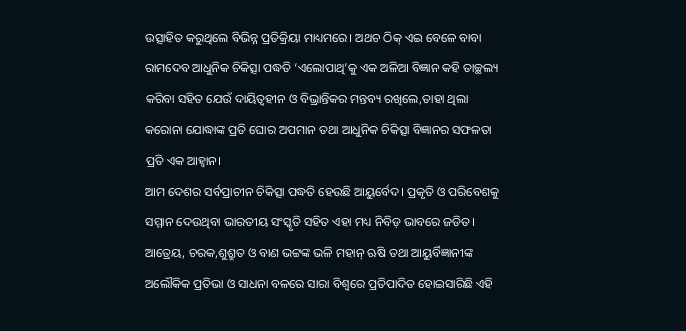ଉତ୍ସାହିତ କରୁଥିଲେ ବିଭିନ୍ନ ପ୍ରତିକ୍ରିୟା ମାଧ୍ୟମରେ। ଅଥଚ ଠିକ୍‌ ଏଇ ବେଳେ ବାବା ରାମଦେବ ଆଧୁନିକ ଚିକିତ୍ସା ପଦ୍ଧତି ‘ଏଲୋପାଥି’କୁ ଏକ ଅଳିଆ ବିଜ୍ଞାନ କହି ତାଚ୍ଛଲ୍ୟ କରିବା ସହିତ ଯେଉଁ ଦାୟିତ୍ୱହୀନ ଓ ବିଭ୍ରାନ୍ତିକର ମନ୍ତବ୍ୟ ରଖିଲେ,ତାହା ଥିଲା କରୋନା ଯୋଦ୍ଧାଙ୍କ ପ୍ରତି ଘୋର ଅପମାନ ତଥା ଆଧୁନିକ ଚିକିତ୍ସା ବିଜ୍ଞାନର ସଫଳତା ପ୍ରତି ଏକ ଆହ୍ବାନ।
ଆମ ଦେଶର ସର୍ବପ୍ରାଚୀନ ଚିକିତ୍ସା ପଦ୍ଧତି ହେଉଛି ଆୟୁର୍ବେଦ। ପ୍ରକୃତି ଓ ପରିବେଶକୁ ସମ୍ମାନ ଦେଉଥିବା ଭାରତୀୟ ସଂସ୍କୃତି ସହିତ ଏହା ମଧ୍ୟ ନିବିଡ଼ ଭାବରେ ଜଡିତ। ଆତ୍ରେୟ, ଚରକ,ଶୁଶ୍ରୁତ ଓ ବାଣ ଭଟ୍ଟଙ୍କ ଭଳି ମହାନ୍‌ ଋଷି ତଥା ଆୟୁର୍ବିଜ୍ଞାନୀଙ୍କ ଅଲୌକିକ ପ୍ରତିଭା ଓ ସାଧନା ବଳରେ ସାରା ବିଶ୍ବରେ ପ୍ରତିପାଦିତ ହୋଇସାରିଛି ଏହି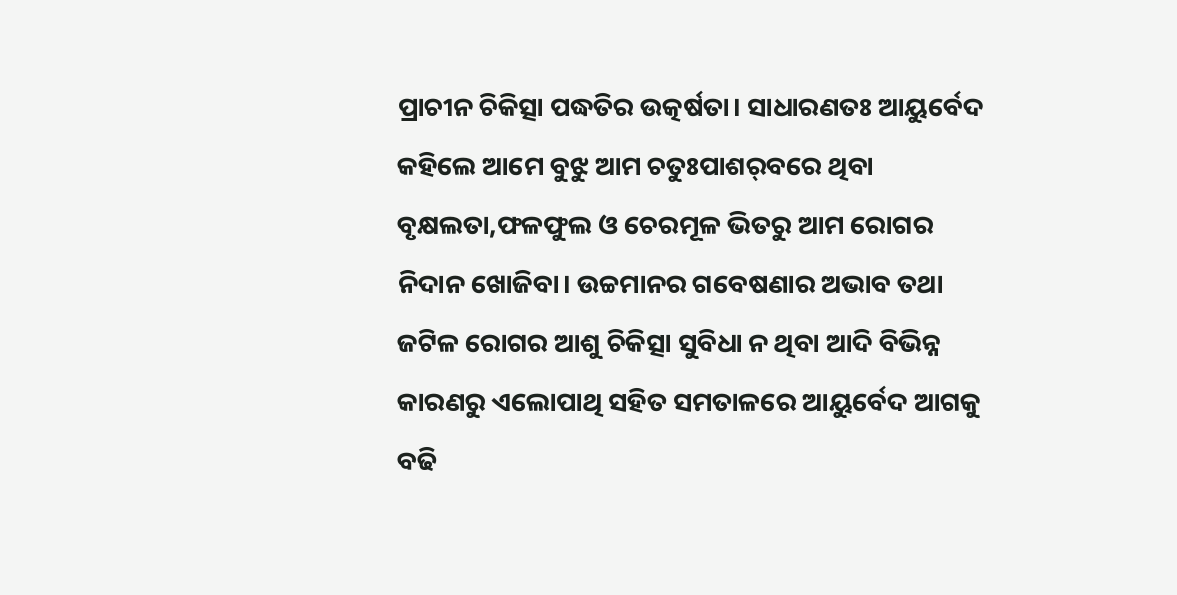ପ୍ରାଚୀନ ଚିକିତ୍ସା ପଦ୍ଧତିର ଉତ୍କର୍ଷତା। ସାଧାରଣତଃ ଆୟୁର୍ବେଦ କହିଲେ ଆମେ ବୁଝୁ ଆମ ଚତୁଃପାଶର୍‌ବରେ ଥିବା ବୃକ୍ଷଲତା,ଫଳଫୁଲ ଓ ଚେରମୂଳ ଭିତରୁ ଆମ ରୋଗର ନିଦାନ ଖୋଜିବା। ଉଚ୍ଚମାନର ଗବେଷଣାର ଅଭାବ ତଥା ଜଟିଳ ରୋଗର ଆଶୁ ଚିକିତ୍ସା ସୁବିଧା ନ ଥିବା ଆଦି ବିଭିନ୍ନ କାରଣରୁ ଏଲୋପାଥି ସହିତ ସମତାଳରେ ଆୟୁର୍ବେଦ ଆଗକୁ ବଢି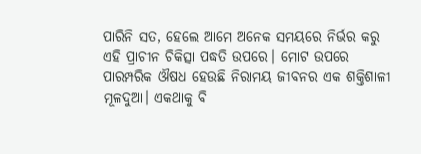ପାରିନି ସତ, ହେଲେ ଆମେ ଅନେକ ସମୟରେ ନିର୍ଭର କରୁ ଏହି ପ୍ରାଚୀନ ଚିକିତ୍ସା ପଦ୍ଧତି ଉପରେ। ମୋଟ ଉପରେ ପାରମ୍ପରିକ ଔଷଧ ହେଉଛି ନିରାମୟ ଜୀବନର ଏକ ଶକ୍ତିଶାଳୀ ମୂଳଦୁଆ। ଏକଥାକୁ ବି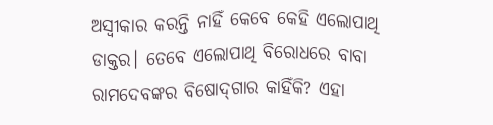ଅସ୍ବୀକାର କରନ୍ତି ନାହିଁ କେବେ କେହି ଏଲୋପାଥି ଡାକ୍ତର। ତେବେ ଏଲୋପାଥି ବିରୋଧରେ ବାବା ରାମଦେବଙ୍କର ବିଷୋଦ୍‌ଗାର କାହିଁକି? ଏହା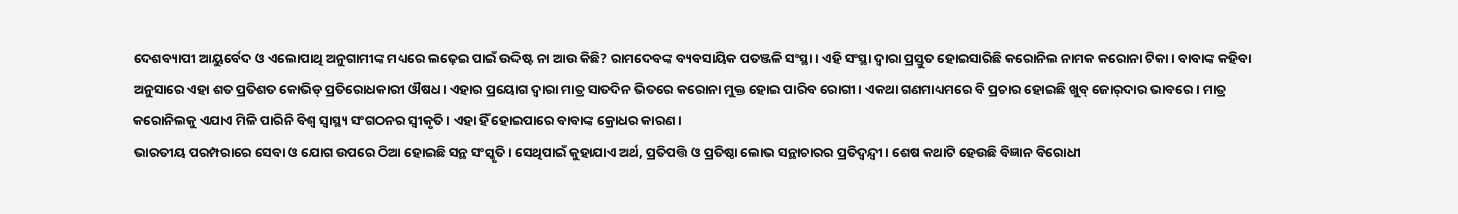ଦେଶବ୍ୟାପୀ ଆୟୁର୍ବେଦ ଓ ଏଲୋପାଥି ଅନୁଗାମୀଙ୍କ ମଧ୍ୟରେ ଲଢ଼େଇ ପାଇଁ ଉଦ୍ଦିଷ୍ଟ ନା ଆଉ କିଛି? ରାମଦେବଙ୍କ ବ୍ୟବସାୟିକ ପତଞ୍ଜଳି ସଂସ୍ଥା। ଏହି ସଂସ୍ଥା ଦ୍ବାରା ପ୍ରସ୍ତୁତ ହୋଇସାରିଛି କରୋନିଲ ନାମକ କରୋନା ଟିକା। ବାବାଙ୍କ କହିବା ଅନୁସାରେ ଏହା ଶତ ପ୍ରତିଶତ କୋଭିଡ୍‌ ପ୍ରତିରୋଧକାରୀ ଔଷଧ। ଏହାର ପ୍ରୟୋଗ ଦ୍ବାରା ମାତ୍ର ସାତଦିନ ଭିତରେ କରୋନା ମୁକ୍ତ ହୋଇ ପାରିବ ରୋଗୀ। ଏକଥା ଗଣମାଧ୍ୟମରେ ବି ପ୍ରଚାର ହୋଇଛି ଖୁବ୍‌ ଜୋର୍‌ଦାର ଭାବରେ। ମାତ୍ର କରୋନିଲକୁ ଏଯାଏ ମିଳି ପାରିନି ବିଶ୍ୱ ସ୍ବାସ୍ଥ୍ୟ ସଂଗଠନର ସ୍ବୀକୃତି। ଏହା ହିଁ ହୋଇପାରେ ବାବାଙ୍କ କ୍ରୋଧର କାରଣ।
ଭାରତୀୟ ପରମ୍ପରାରେ ସେବା ଓ ଯୋଗ ଉପରେ ଠିଆ ହୋଇଛି ସନ୍ଥ ସଂସ୍କୃତି। ସେଥିପାଇଁ କୁହାଯାଏ ଅର୍ଥ, ପ୍ରତିପତ୍ତି ଓ ପ୍ରତିଷ୍ଠା ଲୋଭ ସନ୍ଥାଚାରର ପ୍ରତିଦ୍ୱନ୍ଦ୍ୱୀ। ଶେଷ କଥାଟି ହେଉଛି ବିଜ୍ଞାନ ବିରୋଧୀ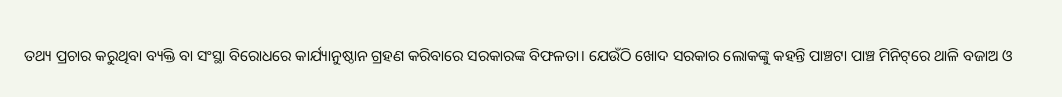ତଥ୍ୟ ପ୍ରଚାର କରୁଥିବା ବ୍ୟକ୍ତି ବା ସଂସ୍ଥା ବିରୋଧରେ କାର୍ଯ୍ୟାନୁଷ୍ଠାନ ଗ୍ରହଣ କରିବାରେ ସରକାରଙ୍କ ବିଫଳତା। ଯେଉଁଠି ଖୋଦ ସରକାର ଲୋକଙ୍କୁ କହନ୍ତି ପାଞ୍ଚଟା ପାଞ୍ଚ ମିନିଟ୍‌ରେ ଥାଳି ବଜାଅ ଓ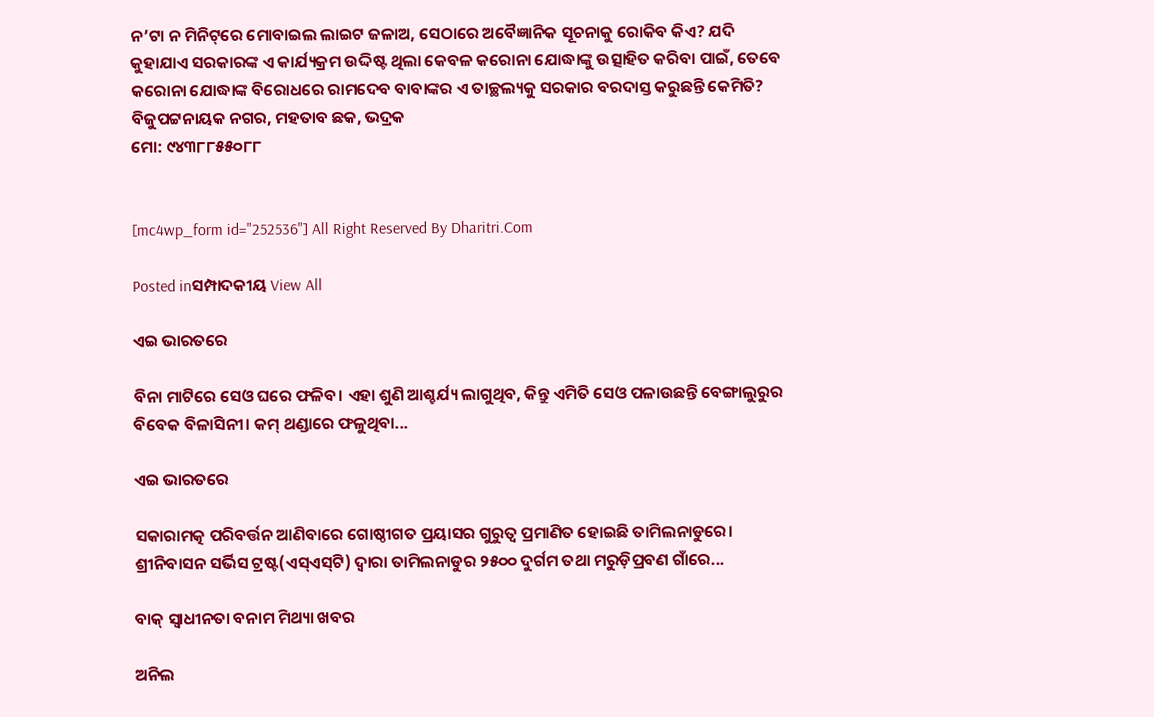ନ’ଟା ନ ମିନିଟ୍‌ରେ ମୋବାଇଲ ଲାଇଟ ଜଳାଅ, ସେଠାରେ ଅବୈଜ୍ଞାନିକ ସୂଚନାକୁ ରୋକିବ କିଏ? ଯଦି କୁହାଯାଏ ସରକାରଙ୍କ ଏ କାର୍ଯ୍ୟକ୍ରମ ଉଦ୍ଦିଷ୍ଟ ଥିଲା କେବଳ କରୋନା ଯୋଦ୍ଧାଙ୍କୁ ଉତ୍ସାହିତ କରିବା ପାଇଁ, ତେବେ କରୋନା ଯୋଦ୍ଧାଙ୍କ ବିରୋଧରେ ରାମଦେବ ବାବାଙ୍କର ଏ ତାଚ୍ଛଲ୍ୟକୁ ସରକାର ବରଦାସ୍ତ କରୁଛନ୍ତି କେମିତି?
ବିଜୁପଟ୍ଟନାୟକ ନଗର, ମହତାବ ଛକ, ଭଦ୍ରକ
ମୋ: ୯୪୩୮୮୫୫୦୮୮


[mc4wp_form id="252536"] All Right Reserved By Dharitri.Com

Posted inସମ୍ପାଦକୀୟ View All

ଏଇ ଭାରତରେ

ବିନା ମାଟିରେ ସେଓ ଘରେ ଫଳିବ। ଏହା ଶୁଣି ଆଶ୍ଚର୍ଯ୍ୟ ଲାଗୁଥିବ, କିନ୍ତୁ ଏମିତି ସେଓ ପଳାଉଛନ୍ତି ବେଙ୍ଗାଲୁରୁର ବିବେକ ବିଳାସିନୀ। କମ୍‌ ଥଣ୍ଡାରେ ଫଳୁଥିବା...

ଏଇ ଭାରତରେ

ସକାରାମତ୍କ ପରିବର୍ତ୍ତନ ଆଣିବାରେ ଗୋଷ୍ଠୀଗତ ପ୍ରୟାସର ଗୁରୁତ୍ୱ ପ୍ରମାଣିତ ହୋଇଛି ତାମିଲନାଡୁରେ। ଶ୍ରୀନିବାସନ ସର୍ଭିସ ଟ୍ରଷ୍ଟ(ଏସ୍‌ଏସ୍‌ଟି) ଦ୍ୱାରା ତାମିଲନାଡୁର ୨୫୦୦ ଦୁର୍ଗମ ତଥା ମରୁଡ଼ିପ୍ରବଣ ଗାଁରେ...

ବାକ୍‌ ସ୍ବାଧୀନତା ବନାମ ମିଥ୍ୟା ଖବର

ଅନିଲ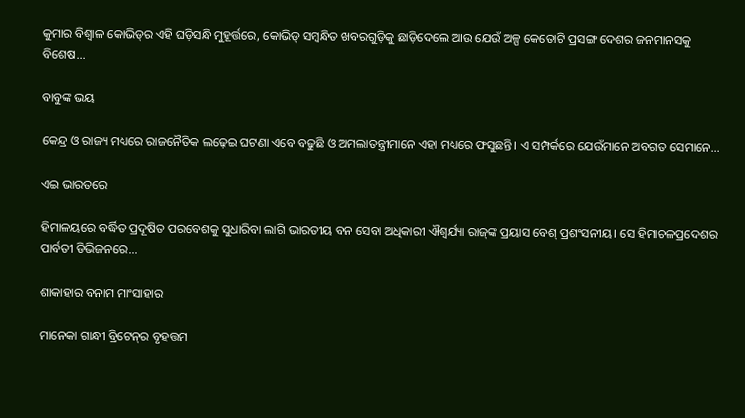କୁମାର ବିଶ୍ୱାଳ କୋଭିଡ୍‌ର ଏହି ଘଡ଼ିସନ୍ଧି ମୁହୂର୍ତ୍ତରେ, କୋଭିଡ୍‌ ସମ୍ବନ୍ଧିତ ଖବରଗୁଡ଼ିକୁ ଛାଡ଼ିଦେଲେ ଆଉ ଯେଉଁ ଅଳ୍ପ କେତୋଟି ପ୍ରସଙ୍ଗ ଦେଶର ଜନମାନସକୁ ବିଶେଷ...

ବାବୁଙ୍କ ଭୟ

କେନ୍ଦ୍ର ଓ ରାଜ୍ୟ ମଧ୍ୟରେ ରାଜନୈତିକ ଲଢ଼େଇ ଘଟଣା ଏବେ ବଢୁଛି ଓ ଅମଲାତନ୍ତ୍ରୀମାନେ ଏହା ମଧ୍ୟରେ ଫସୁଛନ୍ତି। ଏ ସମ୍ପର୍କରେ ଯେଉଁମାନେ ଅବଗତ ସେମାନେ...

ଏଇ ଭାରତରେ

ହିମାଳୟରେ ବର୍ଦ୍ଧିତ ପ୍ରଦୂଷିତ ପରବେଶକୁ ସୁଧାରିବା ଲାଗି ଭାରତୀୟ ବନ ସେବା ଅଧିକାରୀ ଐଶ୍ୱର୍ଯ୍ୟା ରାଜ୍‌ଙ୍କ ପ୍ରୟାସ ବେଶ୍‌ ପ୍ରଶଂସନୀୟ। ସେ ହିମାଚଳପ୍ରଦେଶର ପାର୍ବତୀ ଡିଭିଜନରେ...

ଶାକାହାର ବନାମ ମାଂସାହାର

ମାନେକା ଗାନ୍ଧୀ ବ୍ରିଟେନ୍‌ର ବୃହତ୍ତମ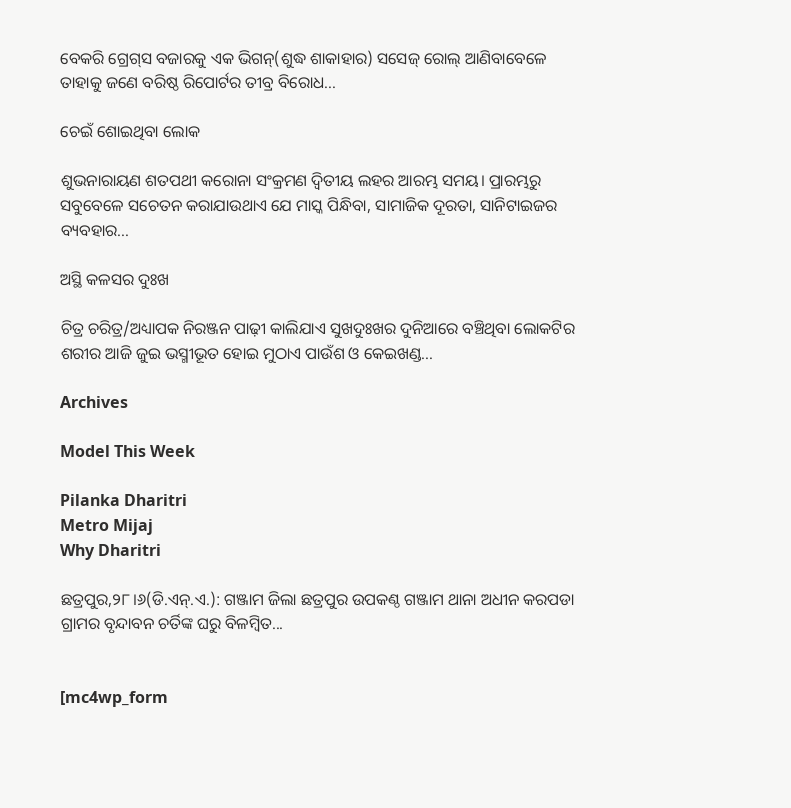ବେକରି ଗ୍ରେଗ୍‌ସ ବଜାରକୁ ଏକ ଭିଗନ୍‌(ଶୁଦ୍ଧ ଶାକାହାର) ସସେଜ୍‌ ରୋଲ୍‌ ଆଣିବାବେଳେ ତାହାକୁ ଜଣେ ବରିଷ୍ଠ ରିପୋର୍ଟର ତୀବ୍ର ବିରୋଧ...

ଚେଇଁ ଶୋଇଥିବା ଲୋକ

ଶୁଭନାରାୟଣ ଶତପଥୀ କରୋନା ସଂକ୍ରମଣ ଦ୍ୱିତୀୟ ଲହର ଆରମ୍ଭ ସମୟ। ପ୍ରାରମ୍ଭରୁ ସବୁବେଳେ ସଚେତନ କରାଯାଉଥାଏ ଯେ ମାସ୍କ ପିନ୍ଧିବା, ସାମାଜିକ ଦୂରତା, ସାନିଟାଇଜର ବ୍ୟବହାର...

ଅସ୍ଥି କଳସର ଦୁଃଖ

ଚିତ୍ର ଚରିତ୍ର/ଅଧ୍ୟାପକ ନିରଞ୍ଜନ ପାଢ଼ୀ କାଲିଯାଏ ସୁଖଦୁଃଖର ଦୁନିଆରେ ବଞ୍ଚିଥିବା ଲୋକଟିର ଶରୀର ଆଜି ଜୁଇ ଭସ୍ମୀଭୂତ ହୋଇ ମୁଠାଏ ପାଉଁଶ ଓ କେଇଖଣ୍ଡ...

Archives

Model This Week

Pilanka Dharitri
Metro Mijaj
Why Dharitri

ଛତ୍ରପୁର,୨୮।୬(ଡି.ଏନ୍‌.ଏ.): ଗଞ୍ଜାମ ଜିଲା ଛତ୍ରପୁର ଉପକଣ୍ଠ ଗଞ୍ଜାମ ଥାନା ଅଧୀନ କରପଡା ଗ୍ରାମର ବୃନ୍ଦାବନ ଚର୍ତିଙ୍କ ଘରୁ ବିଳମ୍ବିତ...


[mc4wp_form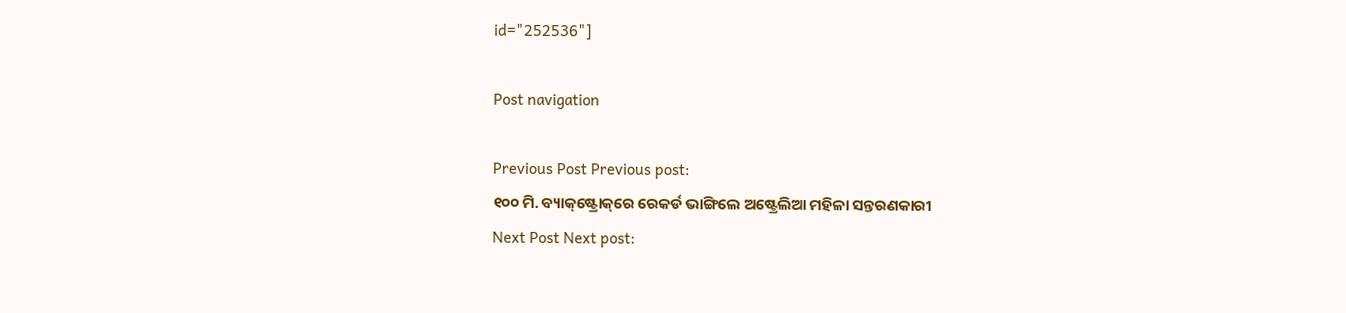id="252536"]

Post navigation

Previous Post Previous post:
୧୦୦ ମି. ବ୍ୟାକ୍‌ଷ୍ଟ୍ରୋକ୍‌ରେ ରେକର୍ଡ ଭାଙ୍ଗିଲେ ଅଷ୍ଟ୍ରେଲିଆ ମହିଳା ସନ୍ତରଣକାରୀ
Next Post Next post: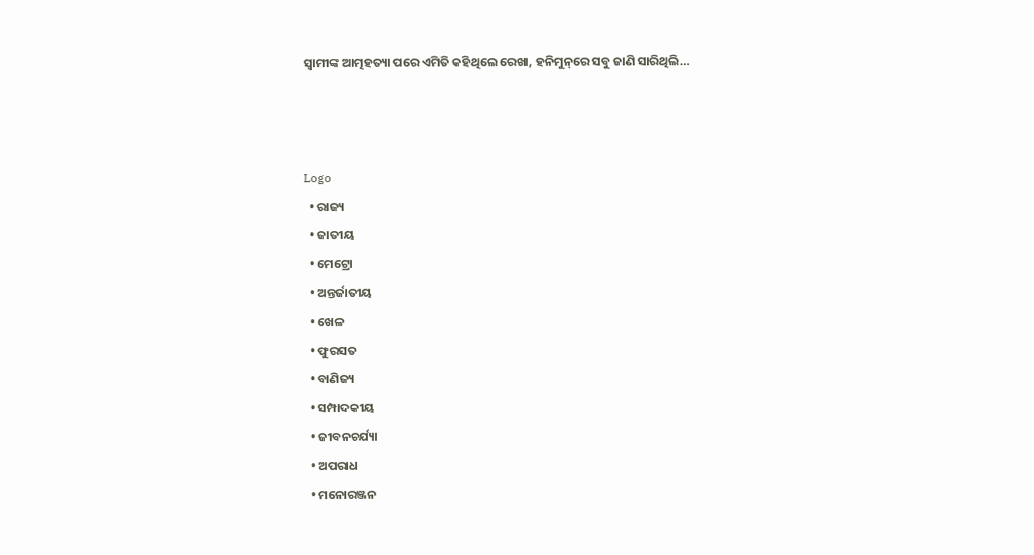ସ୍ବାମୀଙ୍କ ଆତ୍ମହତ୍ୟା ପରେ ଏମିତି କହିଥିଲେ ରେଖା, ହନିମୁନ୍‌ରେ ସବୁ ଜାଣି ସାରିଥିଲି…



Logo
  • ରାଜ୍ୟ
  • ଜାତୀୟ
  • ମେଟ୍ରୋ
  • ଅନ୍ତର୍ଜାତୀୟ
  • ଖେଳ
  • ଫୁରସତ
  • ବାଣିଜ୍ୟ
  • ସମ୍ପାଦକୀୟ
  • ଜୀବନଚର୍ଯ୍ୟା
  • ଅପରାଧ
  • ମନୋରଞ୍ଜନ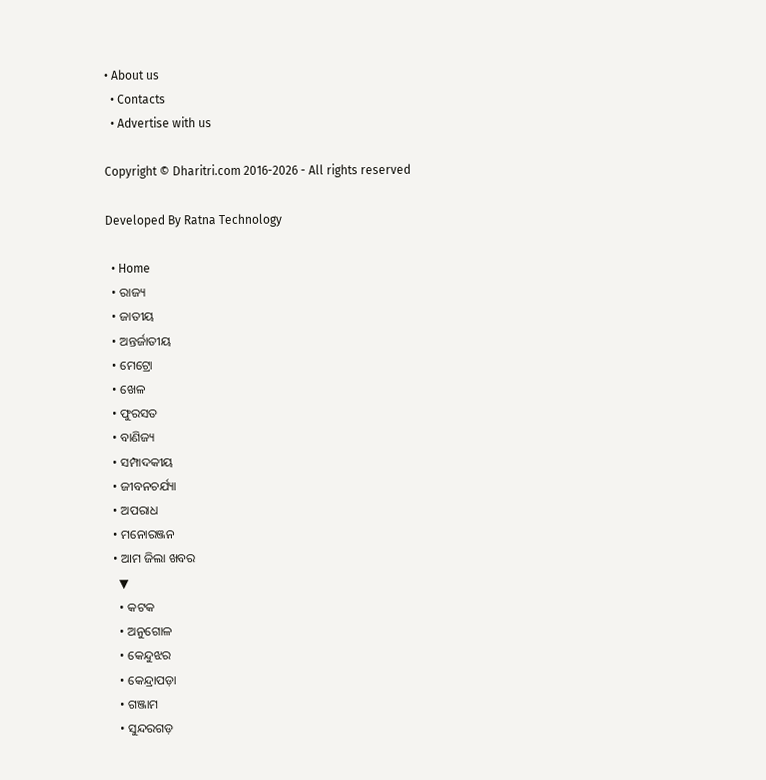• About us
  • Contacts
  • Advertise with us

Copyright © Dharitri.com 2016-2026 - All rights reserved

Developed By Ratna Technology

  • Home
  • ରାଜ୍ୟ
  • ଜାତୀୟ
  • ଅନ୍ତର୍ଜାତୀୟ
  • ମେଟ୍ରୋ
  • ଖେଳ
  • ଫୁରସତ
  • ବାଣିଜ୍ୟ
  • ସମ୍ପାଦକୀୟ
  • ଜୀବନଚର୍ଯ୍ୟା
  • ଅପରାଧ
  • ମନୋରଞ୍ଜନ
  • ଆମ ଜିଲା ଖବର
    ▼
    • କଟକ
    • ଅନୁଗୋଳ
    • କେନ୍ଦୁଝର
    • କେନ୍ଦ୍ରାପଡ଼ା
    • ଗଞ୍ଜାମ
    • ସୁନ୍ଦରଗଡ଼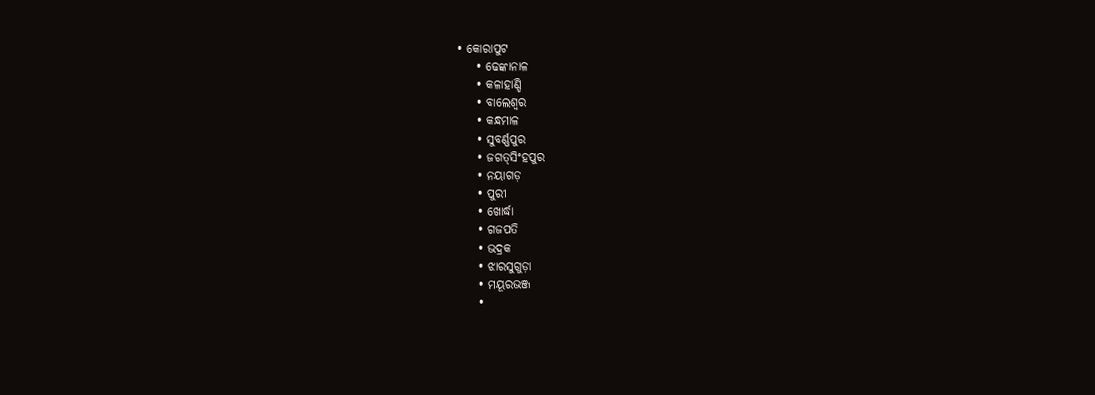• କୋରାପୁଟ
    • ଢେଙ୍କାନାଳ
    • କଳାହାଣ୍ଡି
    • ବାଲେଶ୍ୱର
    • କନ୍ଧମାଳ
    • ସୁବର୍ଣ୍ଣପୁର
    • ଜଗତ୍‌ସିଂହପୁର
    • ନୟାଗଡ଼
    • ପୁରୀ
    • ଖୋର୍ଦ୍ଧା
    • ଗଜପତି
    • ଭଦ୍ରକ
    • ଝାରସୁଗୁଡ଼ା
    • ମୟୂରଭଞ୍ଜ
    •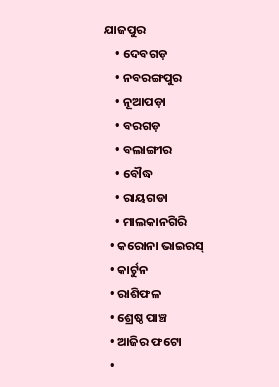ଯାଜପୁର
    • ଦେବଗଡ଼
    • ନବରଙ୍ଗପୁର
    • ନୂଆପଡ଼ା
    • ବରଗଡ଼
    • ବଲାଙ୍ଗୀର
    • ବୌଦ୍ଧ
    • ରାୟଗଡା
    • ମାଲକାନଗିରି
  • କରୋନା ଭାଇରସ୍‌
  • କାର୍ଟୁନ
  • ରାଶିଫଳ
  • ଶ୍ରେଷ୍ଠ ପାଞ୍ଚ
  • ଆଜିର ଫଟୋ
  •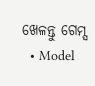ଖେଳନ୍ତୁ ଗେମ୍ସ
  • Model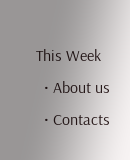This Week
  • About us
  • Contacts